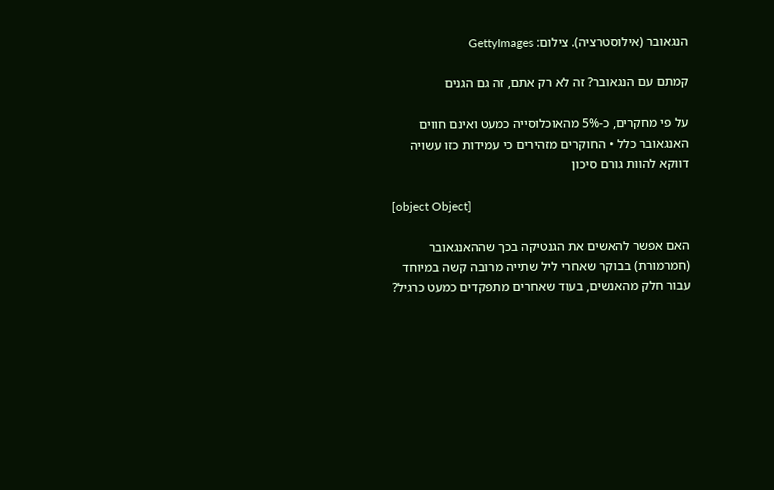הנגאובר (אילוסטרציה). צילום: GettyImages

קמתם עם הנגאובר? זה לא רק אתם, זה גם הגנים

על פי מחקרים, כ-5% מהאוכלוסייה כמעט ואינם חווים האנגאובר כלל • החוקרים מזהירים כי עמידות כזו עשויה דווקא להוות גורם סיכון

[object Object]

האם אפשר להאשים את הגנטיקה בכך שההאנגאובר (חמרמורת) בבוקר שאחרי ליל שתייה מרובה קשה במיוחד עבור חלק מהאנשים, בעוד שאחרים מתפקדים כמעט כרגיל?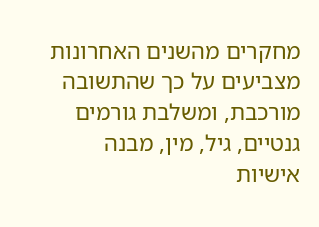מחקרים מהשנים האחרונות מצביעים על כך שהתשובה מורכבת, ומשלבת גורמים גנטיים, גיל, מין, מבנה אישיות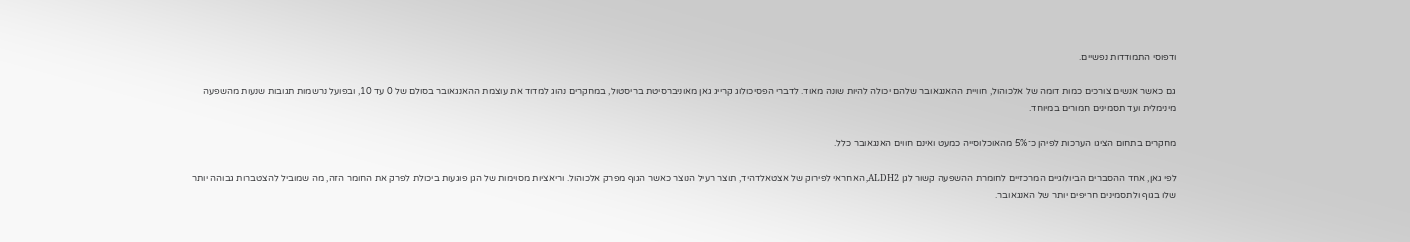ודפוסי התמודדות נפשיים.

גם כאשר אנשים צורכים כמות דומה של אלכוהול, חוויית ההאנגאובר שלהם יכולה להיות שונה מאוד. לדברי הפסיכולוג קרייג גאן מאוניברסיטת בריסטול, במחקרים נהוג למדוד את עוצמת ההאנגאובר בסולם של 0 עד 10, ובפועל נרשמות תגובות שנעות מהשפעה מינימלית ועד תסמינים חמורים במיוחד.

מחקרים בתחום הציגו הערכות לפיהן כ־5% מהאוכלוסייה כמעט ואינם חווים האנגאובר כלל.

לפי גאן, אחד ההסברים הביולוגיים המרכזיים לחומרת ההשפעה קשור לגן ALDH2, האחראי לפירוק של אצטאלדהיד, תוצר רעיל הנוצר כאשר הגוף מפרק אלכוהול. וריאציות מסוימות של הגן פוגעות ביכולת לפרק את החומר הזה, מה שמוביל להצטברות גבוהה יותר שלו בגוף ולתסמינים חריפים יותר של האנגאובר.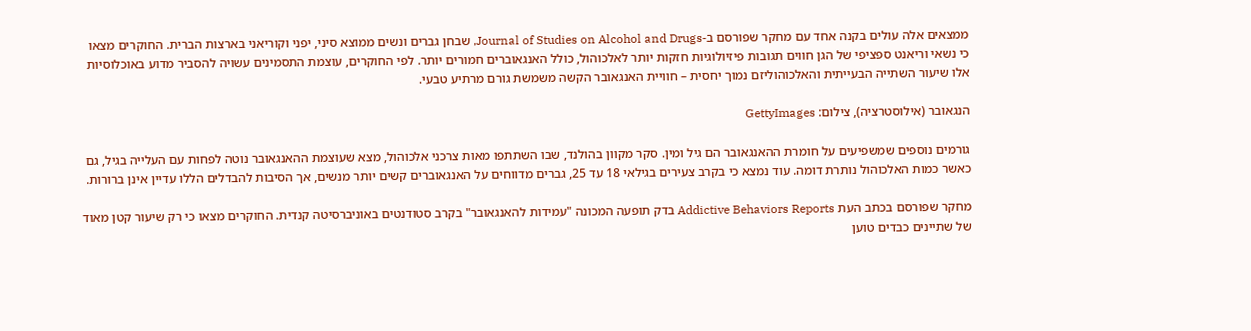ממצאים אלה עולים בקנה אחד עם מחקר שפורסם ב-Journal of Studies on Alcohol and Drugs, שבחן גברים ונשים ממוצא סיני, יפני וקוריאני בארצות הברית. החוקרים מצאו כי נשאי וריאנט ספציפי של הגן חווים תגובות פיזיולוגיות חזקות יותר לאלכוהול, כולל האנגאוברים חמורים יותר. לפי החוקרים, עוצמת התסמינים עשויה להסביר מדוע באוכלוסיות אלו שיעור השתייה הבעייתית והאלכוהוליזם נמוך יחסית – חוויית האנגאובר הקשה משמשת גורם מרתיע טבעי.

הנגאובר (אילוסטרציה), צילום: GettyImages

גורמים נוספים שמשפיעים על חומרת ההאנגאובר הם גיל ומין. סקר מקוון בהולנד, שבו השתתפו מאות צרכני אלכוהול, מצא שעוצמת ההאנגאובר נוטה לפחות עם העלייה בגיל, גם כאשר כמות האלכוהול נותרת דומה. עוד נמצא כי בקרב צעירים בגילאי 18 עד 25, גברים מדווחים על האנגאוברים קשים יותר מנשים, אך הסיבות להבדלים הללו עדיין אינן ברורות.

מחקר שפורסם בכתב העת Addictive Behaviors Reports בדק תופעה המכונה "עמידות להאנגאובר" בקרב סטודנטים באוניברסיטה קנדית. החוקרים מצאו כי רק שיעור קטן מאוד של שתיינים כבדים טוען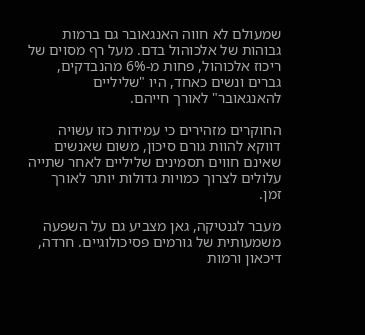שמעולם לא חווה האנגאובר גם ברמות גבוהות של אלכוהול בדם. מעל רף מסוים של ריכוז אלכוהול, פחות מ-6% מהנבדקים, גברים ונשים כאחד, היו "שליליים להאנגאובר" לאורך חייהם.

החוקרים מזהירים כי עמידות כזו עשויה דווקא להוות גורם סיכון, משום שאנשים שאינם חווים תסמינים שליליים לאחר שתייה עלולים לצרוך כמויות גדולות יותר לאורך זמן.

מעבר לגנטיקה, גאן מצביע גם על השפעה משמעותית של גורמים פסיכולוגיים. חרדה, דיכאון ורמות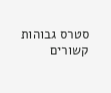סטרס גבוהות קשורים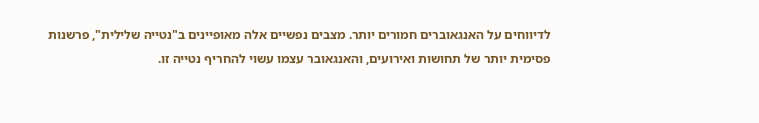לדיווחים על האנגאוברים חמורים יותר. מצבים נפשיים אלה מאופיינים ב"נטייה שלילית", פרשנות פסימית יותר של תחושות ואירועים, והאנגאובר עצמו עשוי להחריף נטייה זו.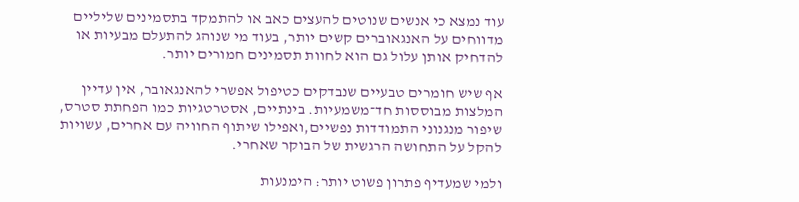עוד נמצא כי אנשים שנוטים להעצים כאב או להתמקד בתסמינים שליליים מדווחים על האנגאוברים קשים יותר, בעוד מי שנוהג להתעלם מבעיות או להדחיק אותן עלול גם הוא לחוות תסמינים חמורים יותר.

אף שיש חומרים טבעיים שנבדקים כטיפול אפשרי להאנגאובר, אין עדיין המלצות מבוססות חד־משמעיות. בינתיים, אסטרטגיות כמו הפחתת סטרס, שיפור מנגנוני התמודדות נפשיים,ואפילו שיתוף החוויה עם אחרים, עשויות להקל על התחושה הרגשית של הבוקר שאחרי.

ולמי שמעדיף פתרון פשוט יותר: הימנעות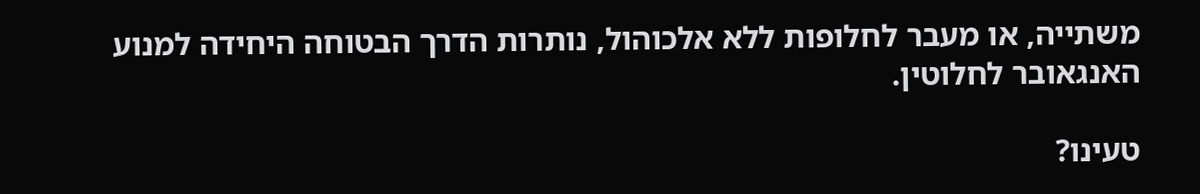משתייה, או מעבר לחלופות ללא אלכוהול, נותרות הדרך הבטוחה היחידה למנוע האנגאובר לחלוטין.

טעינו?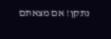נתקן! אם מצאתם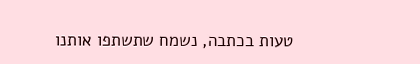טעות בכתבה, נשמח שתשתפו אותנו